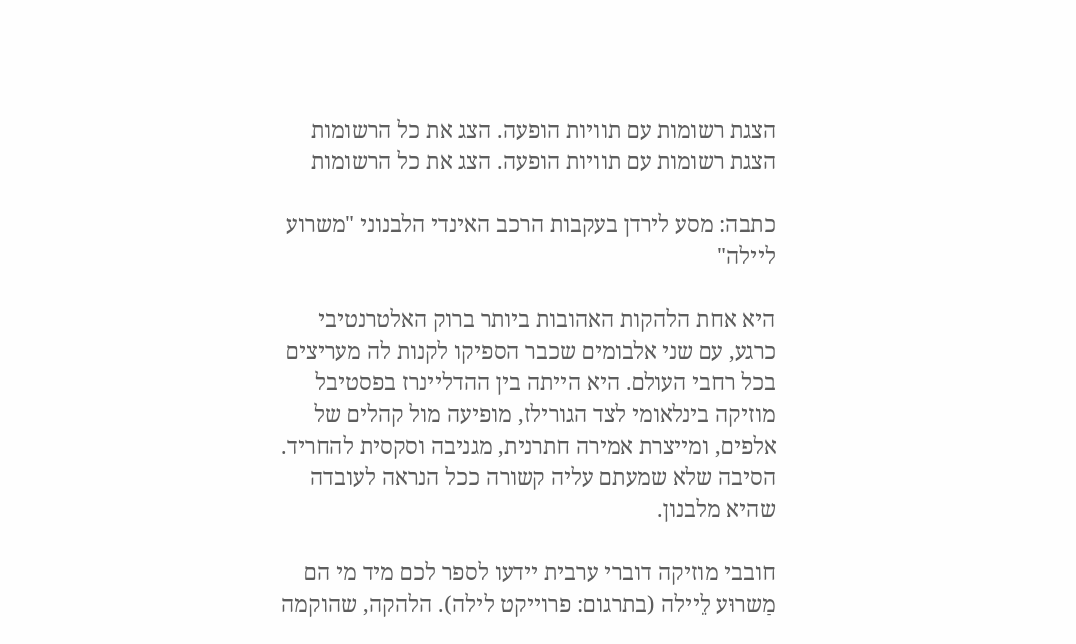הצגת רשומות עם תוויות הופעה. הצג את כל הרשומות
הצגת רשומות עם תוויות הופעה. הצג את כל הרשומות

כתבה: מסע לירדן בעקבות הרכב האינדי הלבנוני "משרוע ליילה"

היא אחת הלהקות האהובות ביותר ברוק האלטרנטיבי כרגע, עם שני אלבומים שכבר הספיקו לקנות לה מעריצים בכל רחבי העולם. היא הייתה בין ההדליינרז בפסטיבל מוזיקה בינלאומי לצד הגורילז, מופיעה מול קהלים של אלפים, ומייצרת אמירה חתרנית, מגניבה וסקסית להחריד. הסיבה שלא שמעתם עליה קשורה ככל הנראה לעובדה שהיא מלבנון.

חובבי מוזיקה דוברי ערבית יידעו לספר לכם מיד מי הם מַשרוּע לֵיילה (בתרגום: פרוייקט לילה). הלהקה, שהוקמה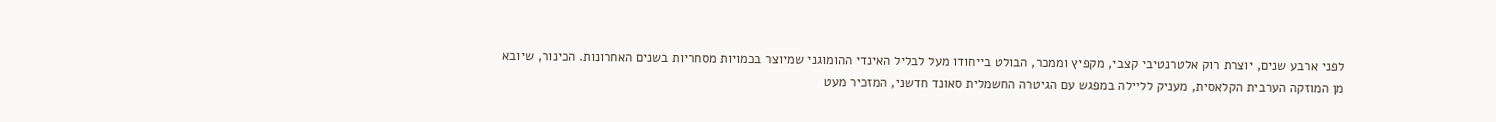לפני ארבע שנים, יוצרת רוק אלטרנטיבי קצבי, מקפיץ וממכר, הבולט בייחודו מעל לבליל האינדי ההומוגני שמיוצר בכמויות מסחריות בשנים האחרונות. הכינור, שיובא מן המוזקה הערבית הקלאסית, מעניק לליילה במפגש עם הגיטרה החשמלית סאונד חדשני, המזכיר מעט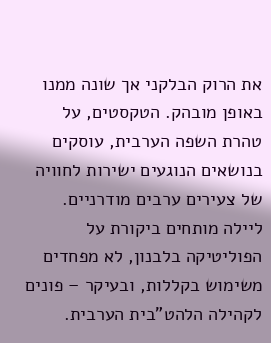את הרוק הבלקני אך שונה ממנו באופן מובהק. הטקסטים, על טהרת השפה הערבית, עוסקים בנושאים הנוגעים ישירות לחוויה של צעירים ערבים מודרניים. ליילה מותחים ביקורת על הפוליטיקה בלבנון, לא מפחדים משימוש בקללות, ובעיקר – פונים לקהילה הלהט"בית הערבית.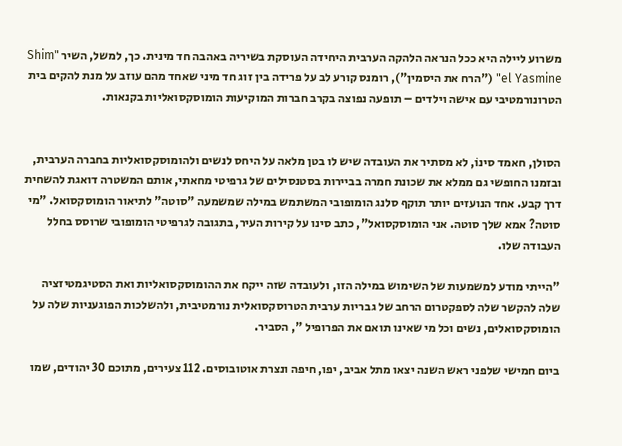משרוע ליילה היא ככל הנראה הלהקה הערבית היחידה העוסקת בשיריה באהבה חד מינית. כך, למשל, השיר "Shim el Yasmine" ("הרח את היסמין"), רומנס קורע לב על פרידה בין זוג חד מיני שאחד מהם עוזב על מנת להקים בית הטרונורמטיבי עם אישה וילדים – תופעה נפוצה בקרב חברות המוקיעות הומוסקסואליות בקנאות.


הסולן, חאמד סינוֹ, לא מסתיר את העובדה שיש לו בטן מלאה על היחס לנשים ולהומוסקסואליות בחברה הערבית, ובזמנו החופשי גם ממלא את שכונת חמרה בביירות בסטנסילים של גרפיטי מחאתי, אותם המשטרה דואגת להשחית דרך קבע. אחד הנועזים יותר תוקף סלנג הומופובי המשתמש במילה שמשמעה "סוטה" לתיאור הומוסקסואל. "מי סוטה? אמא שלך סוטה. אני הומוסקסואל", כתב סינו על קירות העיר, בתגובה לגרפיטי הומופובי שרוסס בחלל העבודה שלו.

"הייתי מודע למשמעות של השימוש במילה הזו, ולעובדה שזה ייקח את ההומוסקסואליות ואת הסטיגמטיזציה שלה להקשר שלה לספקטרום הרחב של גבריות ערבית הטרוסקסואלית נורמטיבית, ולהשלכות הפוגעניות שלה על הומוסקסואלים, נשים וכל מי שאינו תואם את הפרופיל ", הסביר.

ביום חמישי שלפני ראש השנה יצאו מתל אביב, יפו, חיפה ונצרת אוטובוסים. 112 צעירים, מתוכם 30 יהודים, שמו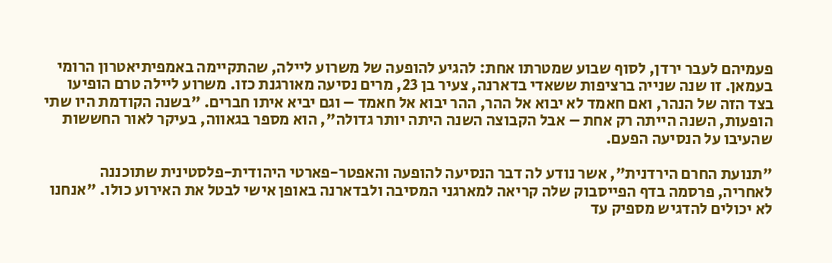פעמיהם לעבר ירדן, לסוף שבוע שמטרתו אחת: להגיע להופעה של משרוע ליילה, שהתקיימה באמפיתיאטרון הרומי בעמאן. זו שנה שנייה ברציפות ששאדי בדארנה, צעיר בן 23, מרים נסיעה מאורגנת כזו. משרוע ליילה טרם הופיעו בצד הזה של הנהר, ואם חאמד לא יבוא אל ההר, ההר יבוא אל חאמד – וגם יביא איתו חברים. "בשנה הקודמת היו שתי הופעות, השנה הייתה רק אחת – אבל הקבוצה השנה היתה יותר גדולה", הוא מספר בגאווה, בעיקר לאור החששות שהעיבו על הנסיעה הפעם.

"תנועת החרם הירדנית", אשר נודע לה דבר הנסיעה להופעה והאפטר-פארטי היהודית-פלסטינית שתוכננה לאחריה, פרסמה בדף הפייסבוק שלה קריאה למארגני המסיבה ולבדארנה באופן אישי לבטל את האירוע כולו. "אנחנו לא יכולים להדגיש מספיק עד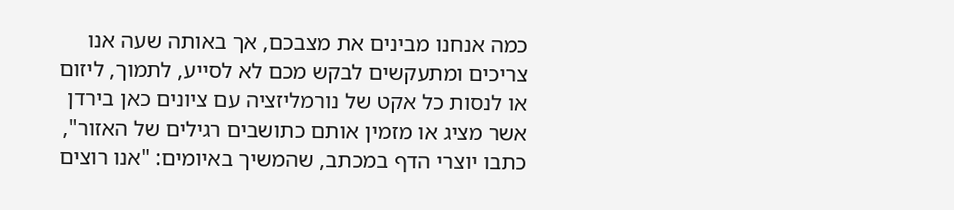כמה אנחנו מבינים את מצבכם, אך באותה שעה אנו צריכים ומתעקשים לבקש מכם לא לסייע, לתמוך, ליזום או לנסות כל אקט של נורמליזציה עם ציונים כאן בירדן אשר מציג או מזמין אותם כתושבים רגילים של האזור", כתבו יוצרי הדף במכתב, שהמשיך באיומים: "אנו רוצים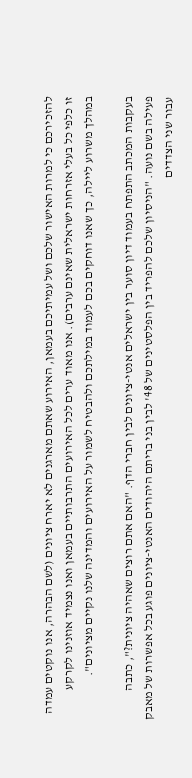להזכירכם כי למרות האישור שלכם ושל עמיתיכם בעמאן, האירוע שאתם מארגנים לא יארח ציונים (לשם הבהרה, אנו נוקטים עמדה זו כלפי כל בעלי אזרחות ישראלית שאינם ערבים). אנו מאוד ערים לכל האירועים התרבותיים בעמאן ואנו נצמיד אוזנינו לקרקע במהלך משרוע ליילה, כך שאנו דוחקים בכם לעמוד במילתכם ולהבטיח לשמור על האירועים והמדינה שלנו נקיים מציונים".

בעקבות המכתב התפתח בעמוד דיון סוער בין ישראלים אנטי-ציונים לבין חברי הדף. "האם אתם רוצים שאהיה ציונית?", כתבה פעילה בשם נועה. "הניסיון שלכם להפריד בין הפלסטינים של 48' לבין בני בריתם היהודים האנטי-ציונים פוגע בכל אפשרות של מאבק עבור שני הצדדים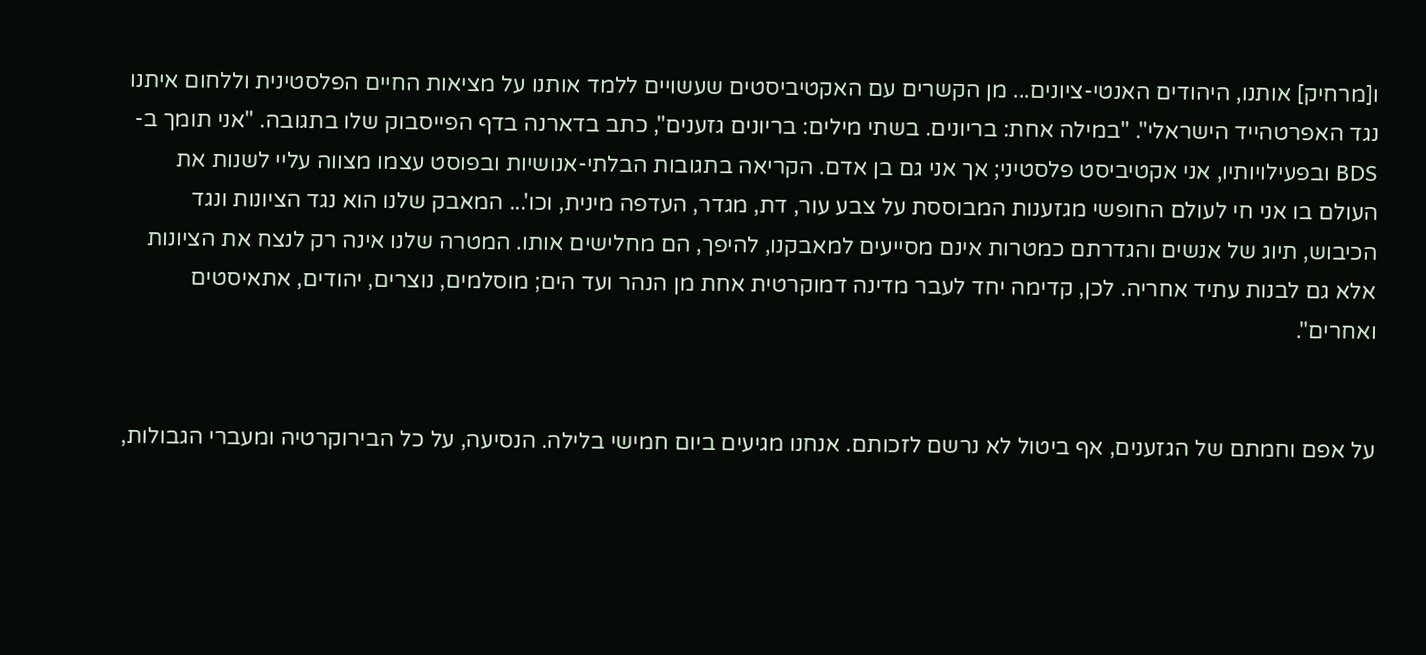ו[מרחיק] אותנו, היהודים האנטי-ציונים... מן הקשרים עם האקטיביסטים שעשויים ללמד אותנו על מציאות החיים הפלסטינית וללחום איתנו נגד האפרטהייד הישראלי". "במילה אחת: בריונים. בשתי מילים: בריונים גזענים", כתב בדארנה בדף הפייסבוק שלו בתגובה. "אני תומך ב-BDS ובפעילויותיו, אני אקטיביסט פלסטיני; אך אני גם בן אדם. הקריאה בתגובות הבלתי-אנושיות ובפוסט עצמו מצווה עליי לשנות את העולם בו אני חי לעולם החופשי מגזענות המבוססת על צבע עור, דת, מגדר, העדפה מינית, וכו'... המאבק שלנו הוא נגד הציונות ונגד הכיבוש, תיוג של אנשים והגדרתם כמטרות אינם מסייעים למאבקנו, להיפך, הם מחלישים אותו. המטרה שלנו אינה רק לנצח את הציונות אלא גם לבנות עתיד אחריה. לכן, קדימה יחד לעבר מדינה דמוקרטית אחת מן הנהר ועד הים; מוסלמים, נוצרים, יהודים, אתאיסטים ואחרים".


על אפם וחמתם של הגזענים, אף ביטול לא נרשם לזכותם. אנחנו מגיעים ביום חמישי בלילה. הנסיעה, על כל הבירוקרטיה ומעברי הגבולות,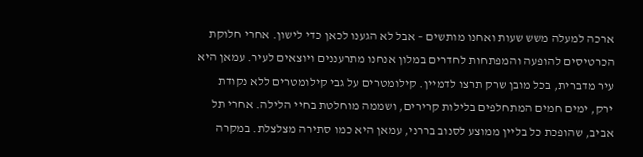ארכה למעלה משש שעות ואחנו מותשים – אבל לא הגענו לכאן כדי לישון. אחרי חלוקת הכרטיסים להופעה והמפתחות לחדרים במלון אנחנו מתרעננים ויוצאים לעיר. עמאן היא עיר מדברית, בכל מובן שרק תרצו לדמיין. קילומטרים על גבי קילומטרים ללא נקודת ירק, ימים חמים המתחלפים בלילות קרירים, ושממה מוחלטת בחיי הלילה. אחרי תל אביב, שהופכת כל בליין ממוצע לסנוב בררני, עמאן היא כמו סתירה מצלצלת. במקרה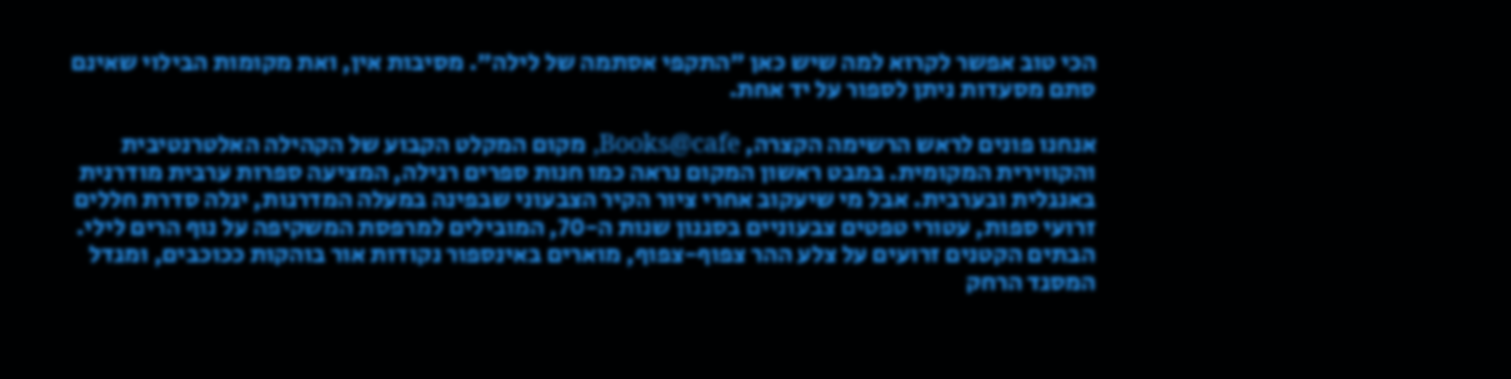הכי טוב אפשר לקרוא למה שיש כאן "התקפי אסתמה של לילה". מסיבות אין, ואת מקומות הבילוי שאינם סתם מסעדות ניתן לספור על יד אחת.

אנחנו פונים לראש הרשימה הקצרה, Books@cafe, מקום המקלט הקבוע של הקהילה האלטרנטיבית והקווירית המקומית. במבט ראשון המקום נראה כמו חנות ספרים רגילה, המציעה ספרות ערבית מודרנית באנגלית ובערבית. אבל מי שיעקוב אחרי ציור הקיר הצבעוני שבפינה במעלה המדרגות, יגלה סדרת חללים זרועי ספות, עטורי טפטים צבעוניים בסגנון שנות ה-70, המובילים למרפסת המשקיפה על נוף הרים לילי. הבתים הקטנים זרועים על צלע ההר צפוף-צפוף, מוארים באינספור נקודות אור בוהקות ככוכבים, ומגדל המסגד הרחק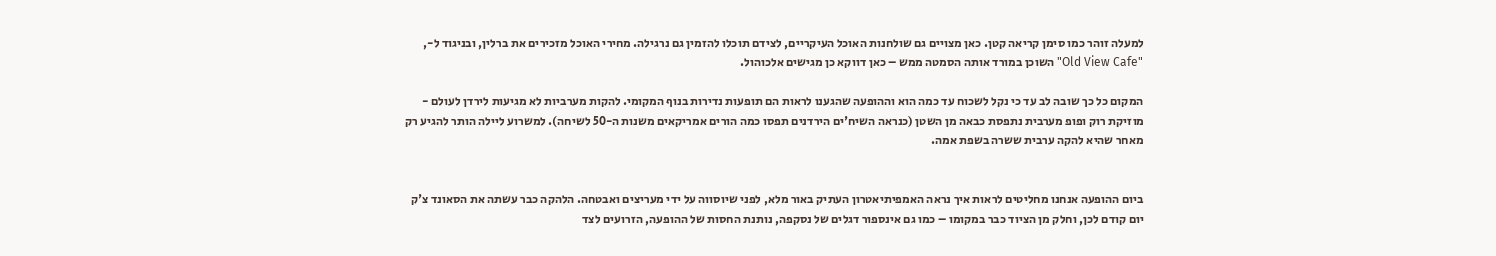למעלה זוהר כמו סימן קריאה קטן. כאן מצויים גם שולחנות האוכל העיקריים, לצידם תוכלו להזמין גם נרגילה. מחירי האוכל מזכירים את ברלין, ובניגוד ל-, "Old View Cafe" השוכן במורד אותה הסמטה ממש – כאן דווקא כן מגישים אלכוהול.

המקום כל כך שובה לב עד כי נקל לשכוח עד כמה הוא וההופעה שהגענו לראות הם תופעות נדירות בנוף המקומי. להקות מערביות לא מגיעות לירדן לעולם - מוזיקת רוק ופופ מערבית נתפסת כבאה מן השטן (כנראה השיח'ים הירדנים תפסו כמה הורים אמריקאים משנות ה-50 לשיחה). למשרוע ליילה הותר להגיע רק מאחר שהיא להקה ערבית ששרה בשפת אמה.


ביום ההופעה אנחנו מחליטים לראות איך נראה האמפיתיאטרון העתיק באור מלא, לפני שיוסווה על ידי מעריצים ואבטחה. הלהקה כבר עשתה את הסאונד צ'ק יום קודם לכן, וחלק מן הציוד כבר במקומו – כמו גם אינספור דגלים של נסקפה, נותנת החסות של ההופעה, הזרועים לצד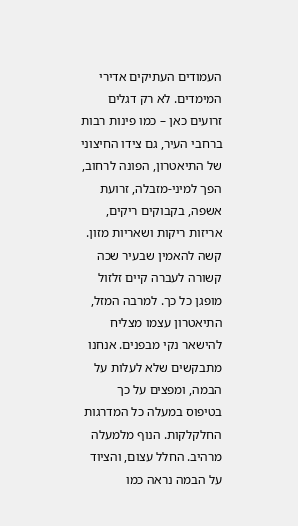העמודים העתיקים אדירי המימדים. לא רק דגלים זרועים כאן – כמו פינות רבות ברחבי העיר, גם צידו החיצוני של התיאטרון, הפונה לרחוב, הפך למיני-מזבלה, זרועת אשפה, בקבוקים ריקים, אריזות ריקות ושאריות מזון. קשה להאמין שבעיר שכה קשורה לעברה קיים זלזול מופגן כל כך. למרבה המזל, התיאטרון עצמו מצליח להישאר נקי מבפנים. אנחנו מתבקשים שלא לעלות על הבמה, ומפצים על כך בטיפוס במעלה כל המדרגות החלקלקות. הנוף מלמעלה מרהיב. החלל עצום, והציוד על הבמה נראה כמו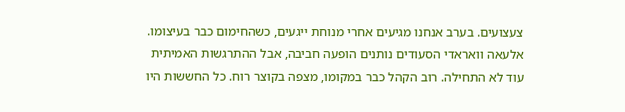צעצועים. בערב אנחנו מגיעים אחרי מנוחת ייגעים, כשהחימום כבר בעיצומו. אלעאה וואראדי הסעודים נותנים הופעה חביבה, אבל ההתרגשות האמיתית עוד לא התחילה. רוב הקהל כבר במקומו, מצפה בקוצר רוח. כל החששות היו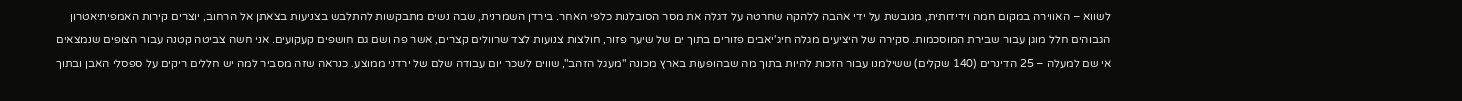לשווא – האווירה במקום חמה וידידותית, מגובשת על ידי אהבה ללהקה שחרטה על דגלה את מסר הסובלנות כלפי האחר. בירדן השמרנית, שבה נשים מתבקשות להתלבש בצניעות בצאתן אל הרחוב, יוצרים קירות האמפיתיאטרון הגבוהים חלל מוגן עבור שבירת המוסכמות. סקירה של היציעים מגלה חיג'יאבים פזורים בתוך ים של שיער פזור, חולצות צנועות לצד שרוולים קצרים, אשר פה ושם גם חושפים קעקועים. אני חשה צביטה קטנה עבור הצופים שנמצאים אי שם למעלה – 25 הדינרים (140 שקלים) ששילמנו עבור הזכות להיות בתוך מה שבהופעות בארץ מכונה "מעגל הזהב", שווים לשכר יום עבודה שלם של ירדני ממוצע. כנראה שזה מסביר למה יש חללים ריקים על ספסלי האבן ובתוך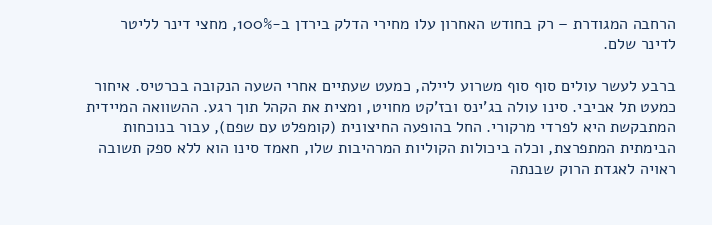הרחבה המגודרת – רק בחודש האחרון עלו מחירי הדלק בירדן ב-100%, מחצי דינר לליטר לדינר שלם.

ברבע לעשר עולים סוף סוף משרוע ליילה, כמעט שעתיים אחרי השעה הנקובה בכרטיס. איחור כמעט תל אביבי. סינו עולה בג'ינס ובז'קט מחויט, ומצית את הקהל תוך רגע. ההשוואה המיידית המתבקשת היא לפרדי מרקורי. החל בהופעה החיצונית (קומפלט עם שפם), עבור בנוכחות הבימתית המתפרצת, וכלה ביכולות הקוליות המרהיבות שלו, חאמד סינו הוא ללא ספק תשובה ראויה לאגדת הרוק שבנתה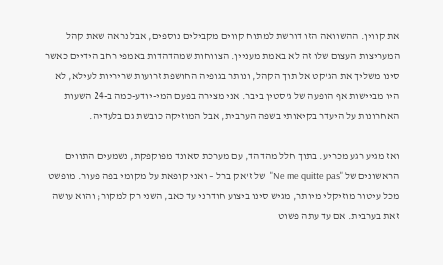את קווין. ההשוואה הזו דורשת למתוח קווים מקבילים נוספים, אבל נראה שאת קהל המעריצות העצום שלו זה לא באמת מעניין. הצווחות שמהדהדות באמפי רחב הידיים כאשר סינו משליך את הג'קט אל תוך הקהל, ונותר בגופיה החושפת זרועות שריריות לעילא, לא היו מביישות אף הופעה של ג'סטין ביבר. אני מצירה בפעם המי-יודע-כמה ב-24 השעות האחרונות על היעדר בקיאותי בשפה הערבית, אבל המוזיקה כובשת גם בלעדיה.

ואז מגיע רגע מכריע. בתוך חלל מהדהד, עם מערכת סאונד מפוקפקת, נשמעים התווים הראשונים של "Ne me quitte pas"  של ז'אק ברל – ואני קופאת על מקומי בפה פעור. מופשט מכל עיטור מוזיקלי מיותר, מגיש סינו ביצוע חודרני עד כאב, השני רק למקור; והוא עושה זאת בערבית. אם עד עתה פשוט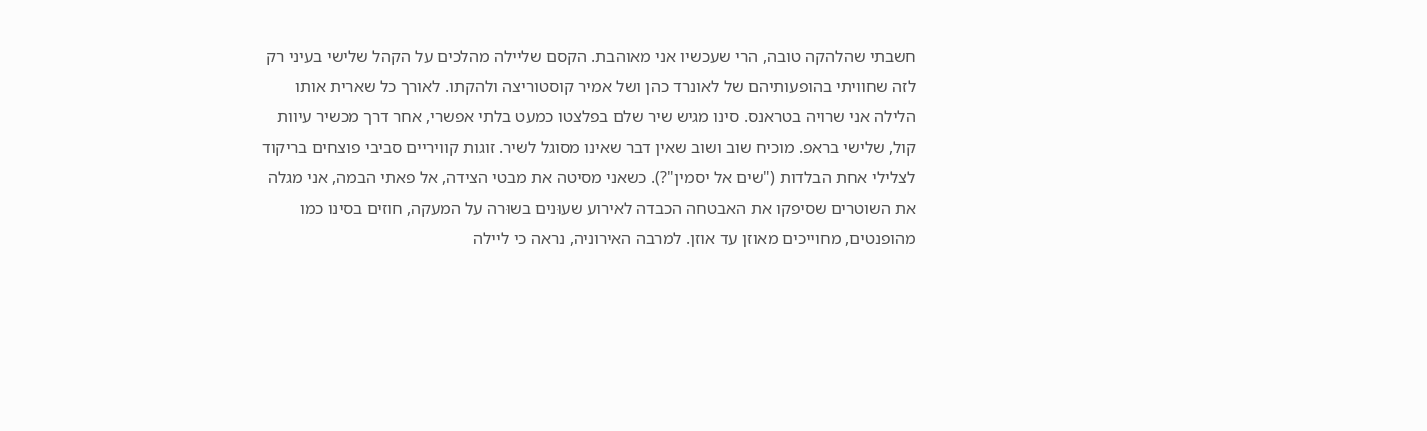חשבתי שהלהקה טובה, הרי שעכשיו אני מאוהבת. הקסם שליילה מהלכים על הקהל שלישי בעיני רק לזה שחוויתי בהופעותיהם של לאונרד כהן ושל אמיר קוסטוריצה ולהקתו. לאורך כל שארית אותו הלילה אני שרויה בטראנס. סינו מגיש שיר שלם בפלצטו כמעט בלתי אפשרי, אחר דרך מכשיר עיוות קול, שלישי בראפ. מוכיח שוב ושוב שאין דבר שאינו מסוגל לשיר. זוגות קוויריים סביבי פוצחים בריקוד לצלילי אחת הבלדות ("שים אל יסמין"?). כשאני מסיטה את מבטי הצידה, אל פאתי הבמה, אני מגלה את השוטרים שסיפקו את האבטחה הכבדה לאירוע שעוּנים בשוּרה על המעקה, חוזים בסינו כמו מהופנטים, מחוייכים מאוזן עד אוזן. למרבה האירוניה, נראה כי ליילה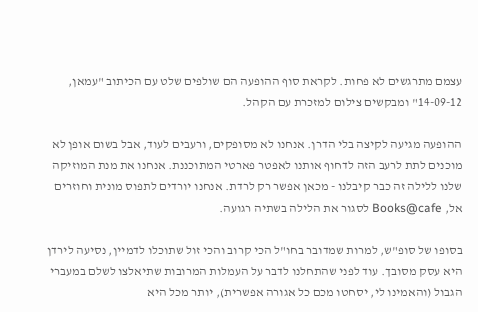עצמם מתרגשים לא פחות. לקראת סוף ההופעה הם שולפים שלט עם הכיתוב "עמאן, 14-09-12" ומבקשים צילום למזכרת עם הקהל.

ההופעה מגיעה לקיצה בלי הדרן. אנחנו לא מסופקים, ורעבים לעוד, אבל בשום אופן לא מוכנים לתת לרעב הזה לדחוף אותנו לאפטר פארטי המתוכננת. אנחנו את מנת המוזיקה שלנו ללילה זה כבר קיבלנו - מכאן אפשר רק לרדת. אנחנו יורדים לתפוס מונית וחוזרים אל, Books@cafe לסגור את הלילה בשתיה רגועה.

בסופו של סופ"ש, למרות שמדובר בחו"ל הכי קרוב והכי זול שתוכלו לדמיין, נסיעה לירדן היא עסק מסובך. עוד לפני שהתחלנו לדבר על העמלות המרובות שתיאלצו לשלם במעברי הגבול (והאמינו לי, יסחטו מכם כל אגורה אפשרית), יותר מכל היא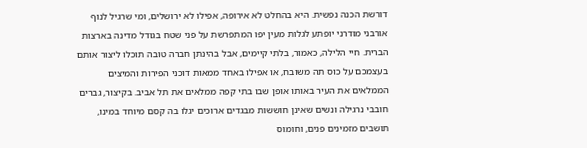דורשת הכנה נפשית. היא בהחלט לא אירופה, אפילו לא ירושלים, ומי שרגיל לנוף אורבני מודרני יופתע לגלות מעין יפו המתפרשת על פני שטח בגודל מדינה בארצות הברית. חיי הלילה, כאמור, בלתי קיימים, אבל בהינתן חברה טובה תוכלו ליצור אותם בעצמכם על כוס תה משובח, או אפילו באחד ממאות דוכני הפירות והמיצים הממלאים את העיר באותו אופן שבו בתי קפה ממלאים את תל אביב. בקיצור, גברים חובבי נרגילה ונשים שאינן חוששות מבגדים ארוכים יגלו בה קסם מיוחד במינו, תושבים מזמינים פנים, וחומוס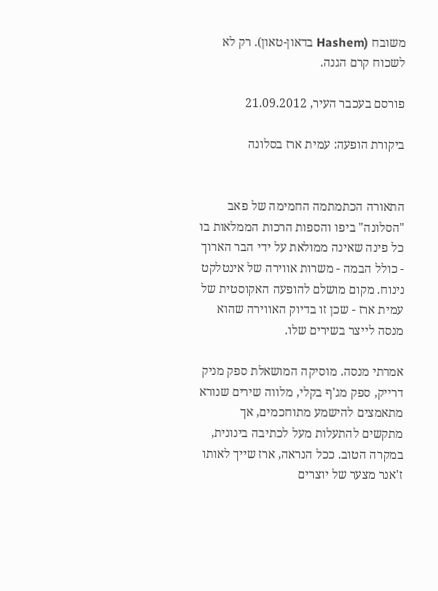משובח (Hashem בדאון-טאון). רק לא לשכוח קרם הגנה.

פורסם בעכבר העיר, 21.09.2012

ביקורת הופעה: עמית ארז בסלונה


התאורה הכתמתמה החמימה של פאב "הסלונה" ביפו והספות הרכות הממלאות בו כל פינה שאינה ממולאת על ידי הבר הארוך - כולל הבמה - משרות אווירה של אינטלקט נינוח. מקום מושלם להופעה האקוסטית של עמית ארז - שכן זו בדיוק האווירה שהוא מנסה לייצר בשירים שלו.

אמרתי מנסה. מוסיקה המושאלת ספק מניק דרייק, ספק מג'ף בקלי, מלווה שירים שנורא מתאמצים להישמע מתוחכמים, אך מתקשים להתעלות מעל לכתיבה בינונית, במקרה הטוב. ככל הנראה, ארז שייך לאותו ז'אנר מצער של יוצרים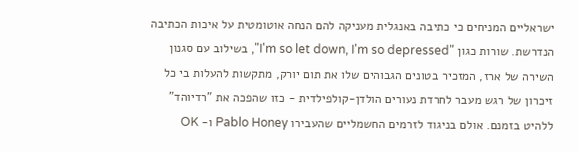ישראליים המניחים כי כתיבה באנגלית מעניקה להם הנחה אוטומטית על איכות הכתיבה הנדרשת. שורות כגון "I'm so let down, I'm so depressed", בשילוב עם סגנון השירה של ארז, המזכיר בטונים הגבוהים שלו את תום יורק, מתקשות להעלות בי כל זיכרון של רגש מעבר לחרדת נעורים הולדן-קולפילדית - כזו שהפכה את "רדיוהד" ללהיט בזמנם. אולם בניגוד לזרמים החשמליים שהעבירו Pablo Honey ו- OK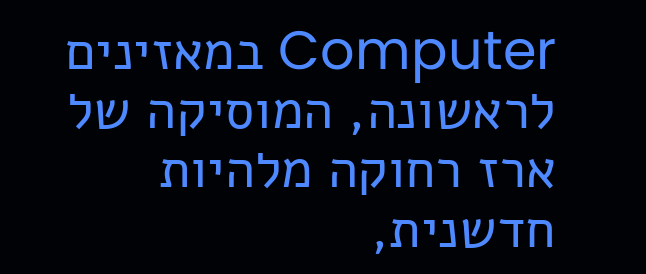Computer במאזינים לראשונה, המוסיקה של ארז רחוקה מלהיות חדשנית,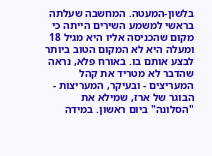בלשון-המעטה. המחשבה שעלתה בראשי למשמע השירים הייתה כי מקום שהכניסה אליו היא מגיל 18 ומעלה היא לא המקום הטוב ביותר לבצע אותם בו. באורח פלא, נראה שהדבר לא מטריד את קהל המעריצים - ובעיקר, המעריצות - הבוגר של ארז, שמילא את "הסלונה" ביום ראשון. במידה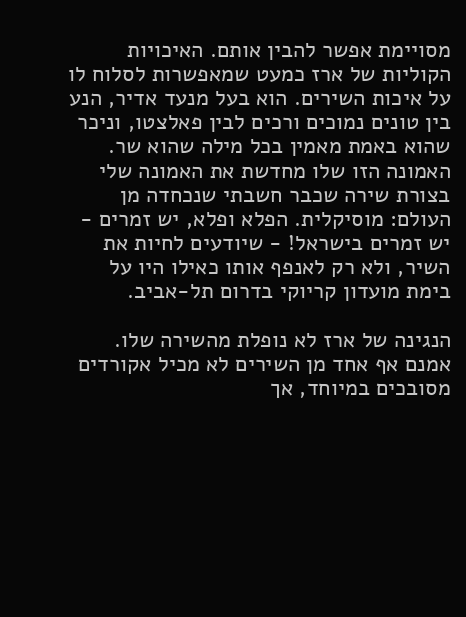מסויימת אפשר להבין אותם. האיכויות הקוליות של ארז כמעט שמאפשרות לסלוח לו על איכות השירים. הוא בעל מנעד אדיר, הנע בין טונים נמוכים ורכים לבין פאלצטו, וניכר שהוא באמת מאמין בכל מילה שהוא שר. האמונה הזו שלו מחדשת את האמונה שלי בצורת שירה שכבר חשבתי שנכחדה מן העולם: מוסיקלית. הפלא ופלא, יש זמרים - יש זמרים בישראל! - שיודעים לחיות את השיר, ולא רק לאנפף אותו כאילו היו על בימת מועדון קריוקי בדרום תל-אביב.

הנגינה של ארז לא נופלת מהשירה שלו. אמנם אף אחד מן השירים לא מכיל אקורדים מסובכים במיוחד, אך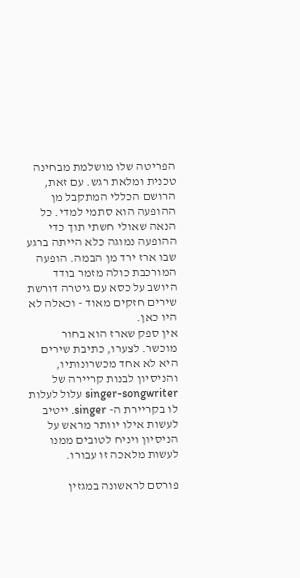הפריטה שלו מושלמת מבחינה טכנית ומלאת רגש. עם זאת, הרושם הכללי המתקבל מן ההופעה הוא סתמי למדי. כל הנאה שאולי חשתי תוך כדי ההופעה נמוגה כלא הייתה ברגע שבו ארז ירד מן הבמה. הופעה המורכבת כולה מזמר בודד היושב על כסא עם גיטרה דורשת שירים חזקים מאוד - וכאלה לא היו כאן.
אין ספק שארז הוא בחור מוכשר. לצערו, כתיבת שירים היא לא אחד מכשרונותיו, והניסיון לבנות קריירה של singer-songwriter עלול לעלות לו בקריירת ה- singer. ייטיב לעשות אילו יוותר מראש על הניסיון ויניח לטובים ממנו לעשות מלאכה זו עבורו.

פורסם לראשונה במגזין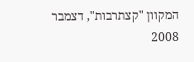המקוון "קצתרבות", דצמבר 2008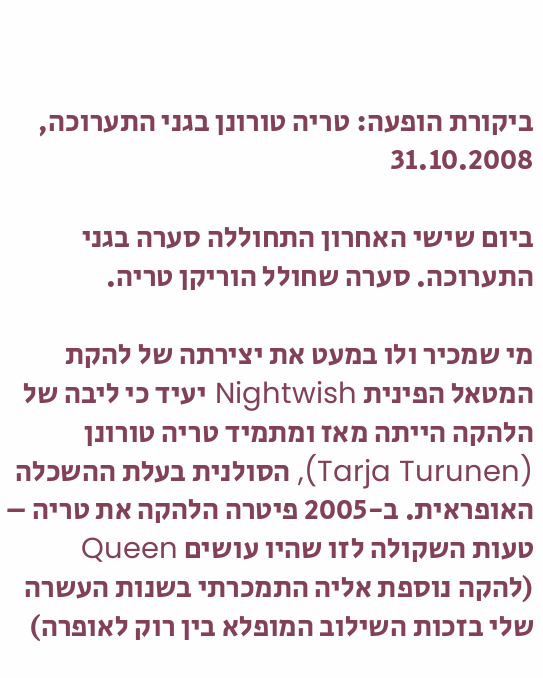ביקורת הופעה: טריה טורונן בגני התערוכה, 31.10.2008

ביום שישי האחרון התחוללה סערה בגני התערוכה. סערה שחולל הוריקן טריה.

מי שמכיר ולו במעט את יצירתה של להקת המטאל הפינית Nightwish יעיד כי ליבה של הלהקה הייתה מאז ומתמיד טריה טורונן (Tarja Turunen), הסולנית בעלת ההשכלה האופראית. ב-2005 פיטרה הלהקה את טריה – טעות השקולה לזו שהיו עושים Queen (להקה נוספת אליה התמכרתי בשנות העשרה שלי בזכות השילוב המופלא בין רוק לאופרה)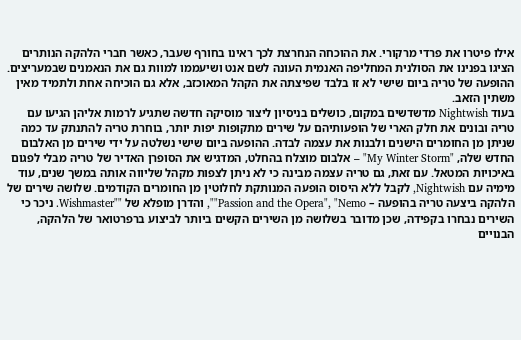אילו פיטרו את פרדי מרקורי. את ההוכחה הנחרצת לכך ראינו בחורף שעבר, כאשר חברי הלהקה הנותרים הציגו בפנינו את הסולנית המחליפה האנמית העונה לשם אנט ושיעממו למוות גם את הנאמנים שבמעריצים. ההופעה של טריה ביום שישי לא זו בלבד שפיצתה את הקהל המאוכזב, אלא גם הוכיחה אחת ולתמיד מאין משתין הזאב.
בעוד Nightwish מדשדשים במקום, כושלים בניסיון ליצור מוסיקה חדשה שתגיע לרמות אליהן הגיעו עם טריה ובונים את חלק הארי של הופעותיהם על שירים מתקופות יפות יותר, בוחרת טריה להתנתק עד כמה שניתן מן החומרים הישנים ולבנות את עצמה לבדה. ההופעה ביום שישי נשלטה על ידי שירים מן האלבום החדש שלה, "My Winter Storm" – אלבום מוצלח בהחלט, המדגיש את הסופרן האדיר של טריה מבלי לפגום באיכויות המטאל. עם זאת, גם טריה עצמה מבינה כי לא ניתן לצפות מקהל שליווה אותה במשך שנים, עוד מימיה עם Nightwish, לקבל ללא היסוס הופעה המנותקת לחלוטין מן החומרים הקודמים. שלושה שירים של הלהקה ביצעה טריה בהופעה – Passion and the Opera", "Nemo"", והדרן מופלא של ""Wishmaster. ניכר כי השירים נבחרו בקפידה, שכן מדובר בשלושה מן השירים הקשים ביותר לביצוע ברפרטואר של הלהקה, הבנויים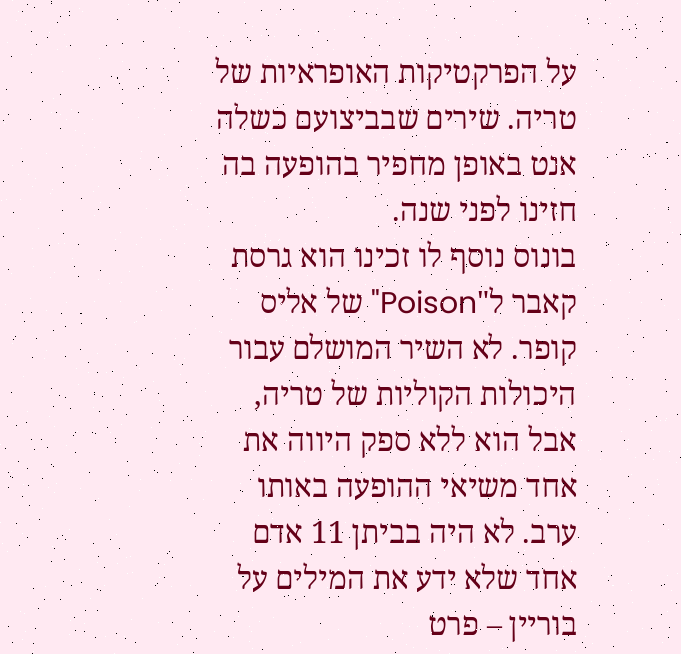על הפרקטיקות האופראיות של טריה. שירים שבביצועם כשלה אנט באופן מחפיר בהופעה בה חזינו לפני שנה.
בונוס נוסף לו זכינו הוא גרסת קאבר ל"Poison" של אליס קופר. לא השיר המושלם עבור היכולות הקוליות של טריה, אבל הוא ללא ספק היווה את אחד משיאי ההופעה באותו ערב. לא היה בביתן 11 אדם אחד שלא ידע את המילים על בוריין – פרט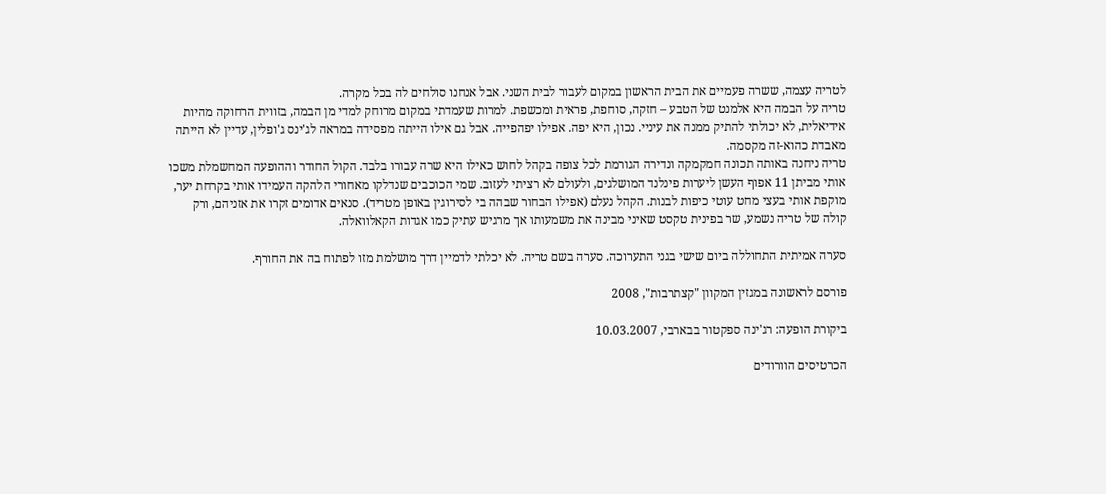לטריה עצמה, ששרה פעמיים את הבית הראשון במקום לעבור לבית השני. אבל אנחנו סולחים לה בכל מקרה.
טריה על הבמה היא אלמנט של הטבע – חזקה, סוחפת, פראית ומכשפת. למרות שעמדתי במקום מרוחק למדי מן הבמה, בזווית הרחוקה מהיות אידיאלית, לא יכולתי להתיק ממנה את עיניי. נכון, היא יפה. אפילו יפהפייה. אבל גם אילו הייתה מפסידה במראה לג'ינס ג'ופלין, עדיין לא הייתה מאבדת כהוא-זה מקסמה.
טריה ניחנה באותה תכונה חמקמקה ונדירה הגורמת לכל צופה בקהל לחוש כאילו היא שרה עבורו בלבד. הקול החודר וההופעה המחשמלת משכו אותי מביתן 11 אפוף העשן ליערות פינלנד המושלגים, ולעולם לא רציתי לעזוב. שמי הכוכבים שנדלקו מאחורי הלהקה העמידו אותי בקרחת יער, מוקפת אותי בעצי מחט עוטי כיפות לבנות. הקהל נעלם (אפילו הבחור שבהה בי לסירוגין באופן מטריד). סנאים אדומים זקרו את אזניהם, ורק קולה של טריה נשמע, שר בפינית טקסט שאיני מבינה את משמעותו אך מרגיש עתיק כמו אגדות הקאלוואלה.

סערה אמיתית התחוללה ביום שישי בגני התערוכה. סערה בשם טריה. לא יכלתי לדמיין דרך מושלמת מזו לפתוח בה את החורף.

פורסם לראשונה במגזין המקוון "קצתרבות", 2008

ביקורת הופעה: רג'ינה ספקטור בבארבי, 10.03.2007

הכרטיסים הוורודים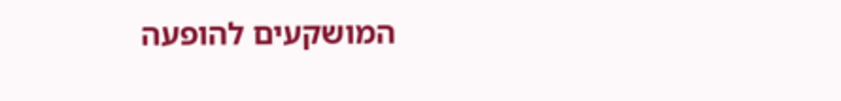המושקעים להופעה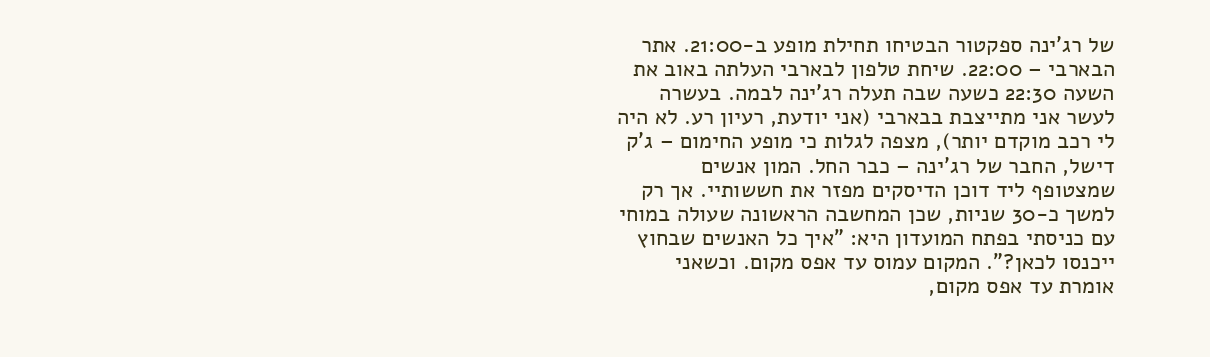של רג'ינה ספקטור הבטיחו תחילת מופע ב-21:00. אתר הבארבי – 22:00. שיחת טלפון לבארבי העלתה באוב את השעה 22:30 כשעה שבה תעלה רג'ינה לבמה. בעשרה לעשר אני מתייצבת בבארבי (אני יודעת, רעיון רע. לא היה לי רכב מוקדם יותר), מצפה לגלות כי מופע החימום – ג'ק דישל, החבר של רג'ינה – כבר החל. המון אנשים שמצטופף ליד דוכן הדיסקים מפזר את חששותיי. אך רק למשך כ-30 שניות, שכן המחשבה הראשונה שעולה במוחי עם כניסתי בפתח המועדון היא: "איך כל האנשים שבחוץ ייכנסו לכאן?". המקום עמוס עד אפס מקום. וכשאני אומרת עד אפס מקום,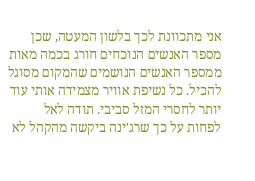אני מתכוונת לכך בלשון המעטה, שכן מספר האנשים הנוכחים חורג בכמה מאות ממספר האנשים הנושמים שהמקום מסוגל להכיל. כל נשיפת אוויר מצמידה אותי עוד יותר לחסרי המזל סביבי. תודה לאל לפחות על כך שרג'ינה ביקשה מהקהל לא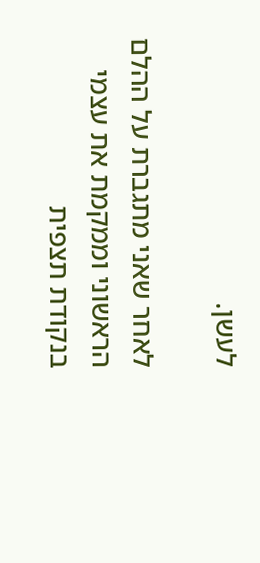לעשן.

לאחר שאני מתגברת על ההלם הראשוני וממקמת את עצמי בנקודת תצפית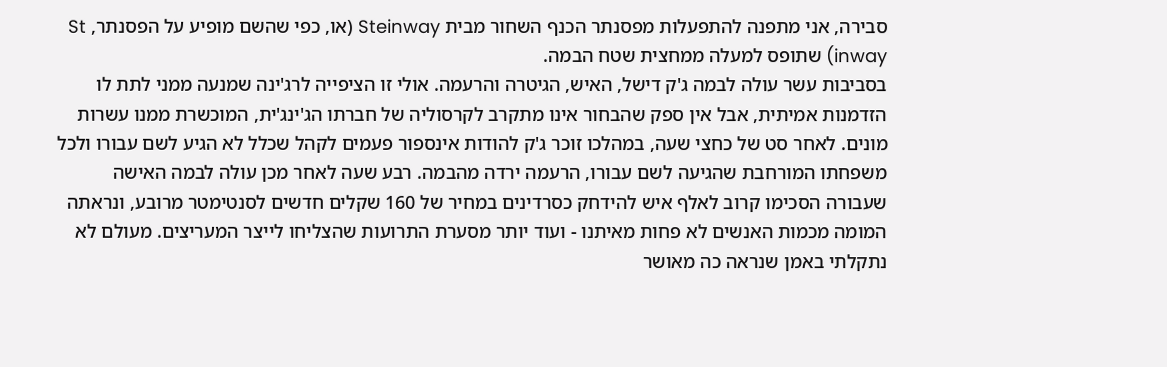סבירה, אני מתפנה להתפעלות מפסנתר הכנף השחור מבית Steinway (או, כפי שהשם מופיע על הפסנתר, St inway) שתופס למעלה ממחצית שטח הבמה.
בסביבות עשר עולה לבמה ג'ק דישל, האיש, הגיטרה והרעמה. אולי זו הציפייה לרג'ינה שמנעה ממני לתת לו הזדמנות אמיתית, אבל אין ספק שהבחור אינו מתקרב לקרסוליה של חברתו הג'ינג'ית, המוכשרת ממנו עשרות מונים. לאחר סט של כחצי שעה, במהלכו זוכר ג'ק להודות אינספור פעמים לקהל שכלל לא הגיע לשם עבורו ולכל משפחתו המורחבת שהגיעה לשם עבורו, הרעמה ירדה מהבמה. רבע שעה לאחר מכן עולה לבמה האישה שעבורה הסכימו קרוב לאלף איש להידחק כסרדינים במחיר של 160 שקלים חדשים לסנטימטר מרובע, ונראתה המומה מכמות האנשים לא פחות מאיתנו - ועוד יותר מסערת התרועות שהצליחו לייצר המעריצים. מעולם לא נתקלתי באמן שנראה כה מאושר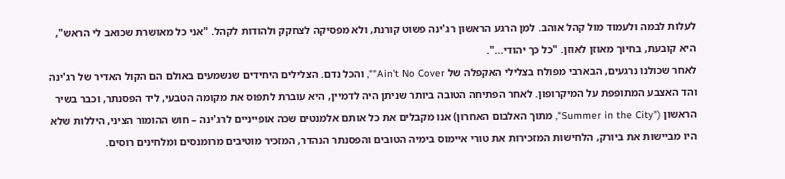לעלות לבמה ולעמוד מול קהל אוהב. למן הרגע הראשון רג'ינה פשוט קורנת, ולא מפסיקה לצחקק ולהודות לקהל. "אני כל מאושרת שכואב לי הראש", היא קובעת, בחיוך מאוזן לאוזן. "כל כך יהודי...".
לאחר שכולנו נרגעים, הבארבי מפולח בצלילי האקפלה של Ain't No Cover"", והכל נדם. הצלילים היחידים שנשמעים באולם הם הקול האדיר של רג'ינה והד האצבע המתופפת על המיקרופון. לאחר הפתיחה הטובה ביותר שניתן היה לדמיין, היא עוברת לתפוס את מקומה הטבעי, ליד הפסנתר, וכבר בשיר הראשון ("Summer in the City", מתוך האלבום האחרון) אנו מקבלים את כל אותם אלמנטים שכה אופייניים לרג'ינה – חוש ההומור הציני, היללות שלא היו מביישות את ביורק, הלחישות המזכירות את טורי איימוס בימיה הטובים והפסנתר הנהדר, המזכיר מוטיבים מרומנסים ומלחינים רוסים.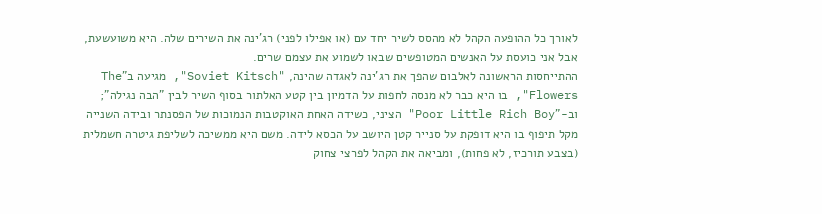לאורך כל ההופעה הקהל לא מהסס לשיר יחד עם (או אפילו לפני) רג'ינה את השירים שלה. היא משועשעת, אבל אני כועסת על האנשים המטופשים שבאו לשמוע את עצמם שרים.
ההתייחסות הראשונה לאלבום שהפך את רג'ינה לאגדה שהינה, "Soviet Kitsch", מגיעה ב"The Flowers", בו היא כבר לא מנסה לחפות על הדמיון בין קטע האלתור בסוף השיר לבין "הבה נגילה"; וב-"Poor Little Rich Boy" הציני, כשידה האחת האוקטבות הנמוכות של הפסנתר ובידה השנייה מקל תיפוף בו היא דופקת על סנייר קטן היושב על הכסא לידה. משם היא ממשיכה לשליפת גיטרה חשמלית (בצבע תורכיז, לא פחות), ומביאה את הקהל לפרצי צחוק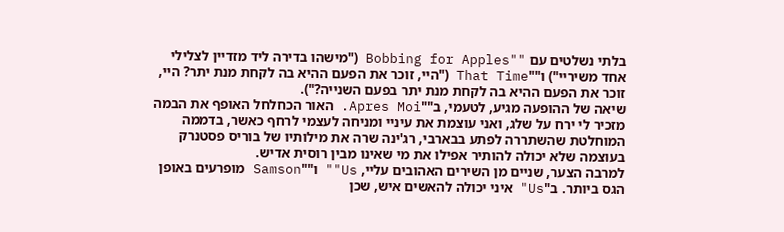בלתי נשלטים עם ""Bobbing for Apples ("מישהו בדירה ליד מזדיין לצלילי אחד משיריי") ו""That Time ("היי, זוכר את הפעם ההיא בה לקחת מנת יתר? היי, זוכר את הפעם ההיא בה לקחת מנת יתר בפעם השנייה?").
שיאה של ההופעה מגיע, לטעמי, ב""Apres Moi. האור הכחלחל האופף את הבמה מזכיר לי ירח על שלג, ואני עוצמת את עיניי ומניחה לעצמי לרחף כאשר, בדממה המוחלטת שהשתררה לפתע בבארבי, רג'ינה שרה את מילותיו של בוריס פסטנרק בעוצמה שלא יכולה להותיר אפילו את מי שאינו מבין רוסית אדיש.
למרבה הצער, שניים מן השירים האהובים עליי, Us"" ו""Samson מופרעים באופן הגס ביותר. ב"Us" איני יכולה להאשים איש, שכן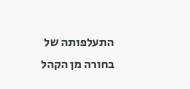התעלפותה של בחורה מן הקהל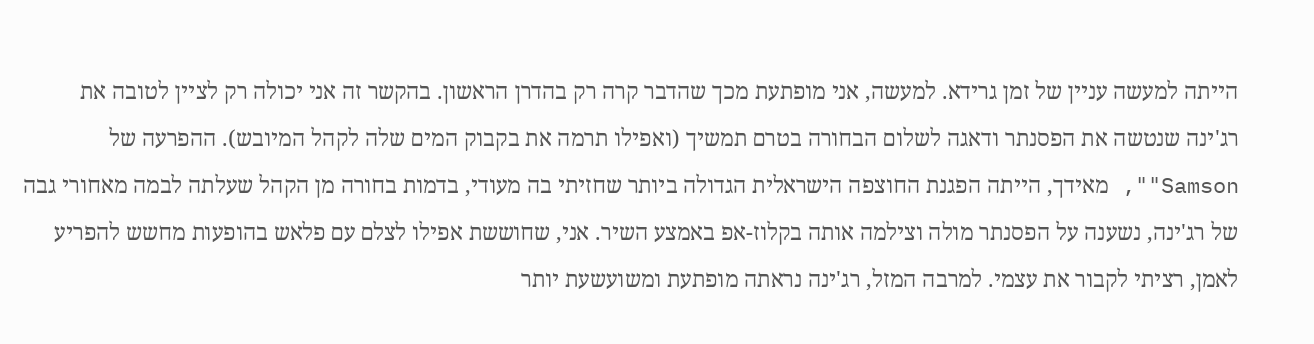הייתה למעשה עניין של זמן גרידא. למעשה, אני מופתעת מכך שהדבר קרה רק בהדרן הראשון. בהקשר זה אני יכולה רק לציין לטובה את רג'ינה שנטשה את הפסנתר ודאגה לשלום הבחורה בטרם תמשיך (ואפילו תרמה את בקבוק המים שלה לקהל המיובש). ההפרעה של Samson"", מאידך, הייתה הפגנת החוצפה הישראלית הגדולה ביותר שחזיתי בה מעודי, בדמות בחורה מן הקהל שעלתה לבמה מאחורי גבה של רג'ינה, נשענה על הפסנתר מולה וצילמה אותה בקלוז-אפ באמצע השיר. אני, שחוששת אפילו לצלם עם פלאש בהופעות מחשש להפריע לאמן, רציתי לקבור את עצמי. למרבה המזל, רג'ינה נראתה מופתעת ומשועשעת יותר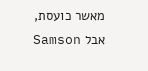מאשר כועסת, אבל Samson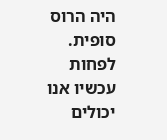היה הרוס סופית. לפחות עכשיו אנו יכולים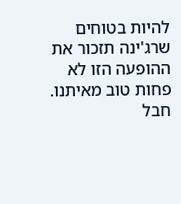להיות בטוחים שרג'ינה תזכור את ההופעה הזו לא פחות טוב מאיתנו. חבל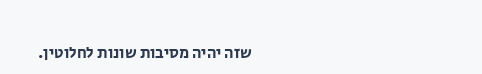שזה יהיה מסיבות שונות לחלוטין.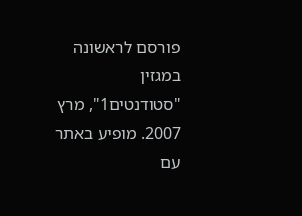פורסם לראשונה במגזין "סטודנטים1", מרץ 2007. מופיע באתר עם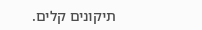תיקונים קלים.